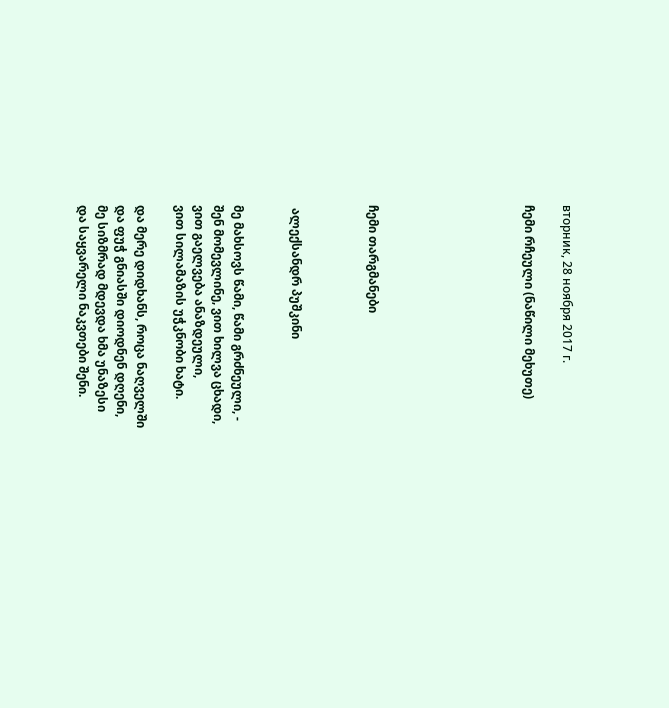вторник, 28 ноября 2017 г.

ჩემი რჩეული (ნაწილი მეხუთე)







ჩემი თარგმანები



 ალექსანდრ პუშკინი


მე მახსოვს წამი, წამი გრძნეული, -
შენ მომევლინე, ვით ხილვა ცხადი,
ვით გაელვება ანაზდეული,
ვით სილამაზის უჭკნობი ხატი.

და მერე დიდხანს, როცა ნაღველში
და ფუჭ გნიასში დიოდნენ დღენი,
მე სიზმრად მდევდა ხმა უნაზესი
და საყვარელი ნაკვთები შენი.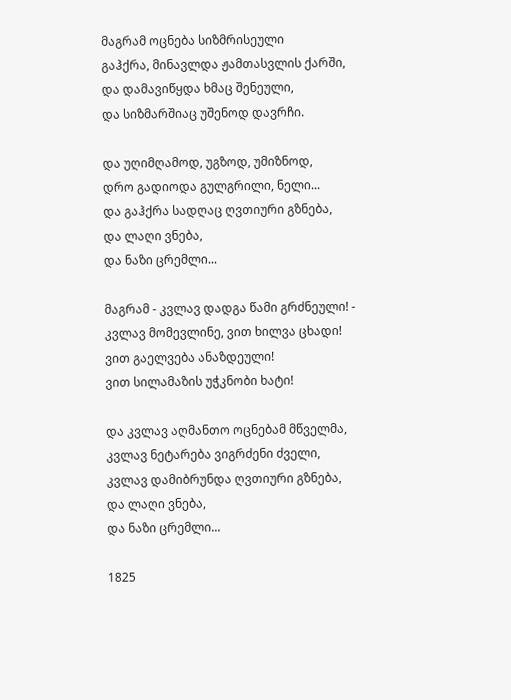მაგრამ ოცნება სიზმრისეული
გაჰქრა, მინავლდა ჟამთასვლის ქარში,
და დამავიწყდა ხმაც შენეული,
და სიზმარშიაც უშენოდ დავრჩი.

და უღიმღამოდ, უგზოდ, უმიზნოდ,
დრო გადიოდა გულგრილი, ნელი...
და გაჰქრა სადღაც ღვთიური გზნება,
და ლაღი ვნება,
და ნაზი ცრემლი...

მაგრამ - კვლავ დადგა წამი გრძნეული! -
კვლავ მომევლინე, ვით ხილვა ცხადი!
ვით გაელვება ანაზდეული!
ვით სილამაზის უჭკნობი ხატი!

და კვლავ აღმანთო ოცნებამ მწველმა,
კვლავ ნეტარება ვიგრძენი ძველი,
კვლავ დამიბრუნდა ღვთიური გზნება,
და ლაღი ვნება,
და ნაზი ცრემლი...

1825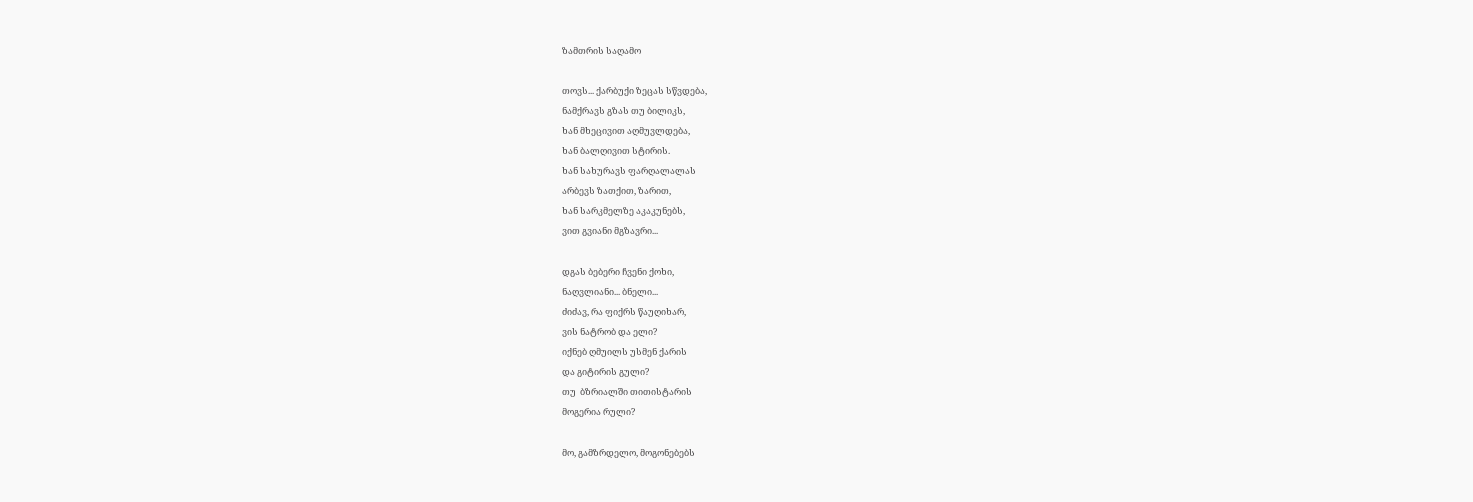ზამთრის საღამო

თოვს... ქარბუქი ზეცას სწვდება,
ნამქრავს გზას თუ ბილიკს,
ხან მხეცივით აღმუვლდება,
ხან ბალღივით სტირის.
ხან სახურავს ფარღალალას
არბევს ზათქით, ზარით,
ხან სარკმელზე აკაკუნებს,
ვით გვიანი მგზავრი...

დგას ბებერი ჩვენი ქოხი,
ნაღვლიანი... ბნელი...
ძიძავ, რა ფიქრს წაუღიხარ,
ვის ნატრობ და ელი?
იქნებ ღმუილს უსმენ ქარის
და გიტირის გული?
თუ  ბზრიალში თითისტარის
მოგერია რული?

მო, გამზრდელო, მოგონებებს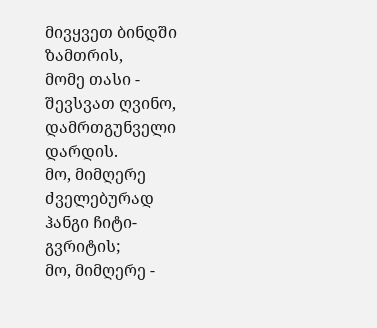მივყვეთ ბინდში ზამთრის,
მომე თასი - შევსვათ ღვინო,
დამრთგუნველი დარდის.
მო, მიმღერე ძველებურად
ჰანგი ჩიტი-გვრიტის;
მო, მიმღერე -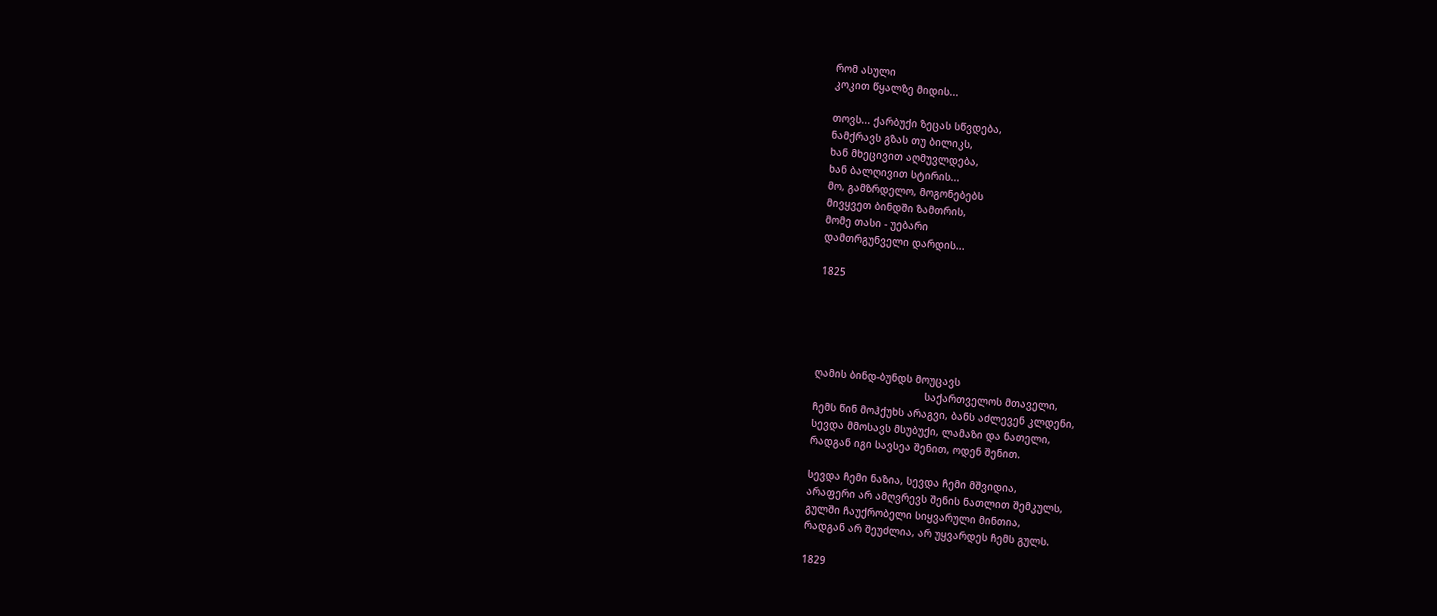რომ ასული
კოკით წყალზე მიდის...

თოვს... ქარბუქი ზეცას სწვდება,
ნამქრავს გზას თუ ბილიკს,
ხან მხეცივით აღმუვლდება,
ხან ბალღივით სტირის...
მო, გამზრდელო, მოგონებებს
მივყვეთ ბინდში ზამთრის,
მომე თასი - უებარი
დამთრგუნველი დარდის...

1825





ღამის ბინდ-ბუნდს მოუცავს
                                     საქართველოს მთაველი,
ჩემს წინ მოჰქუხს არაგვი, ბანს აძლევენ კლდენი,
სევდა მმოსავს მსუბუქი, ლამაზი და ნათელი,
რადგან იგი სავსეა შენით, ოდენ შენით.

სევდა ჩემი ნაზია, სევდა ჩემი მშვიდია,
არაფერი არ ამღვრევს შენის ნათლით შემკულს,
გულში ჩაუქრობელი სიყვარული მინთია,
რადგან არ შეუძლია, არ უყვარდეს ჩემს გულს.

1829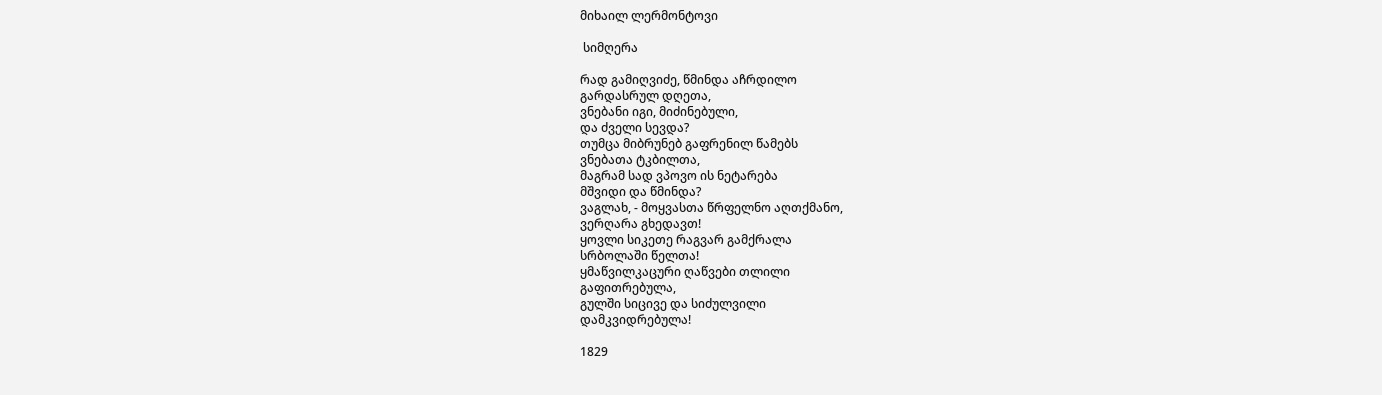მიხაილ ლერმონტოვი

 სიმღერა

რად გამიღვიძე, წმინდა აჩრდილო
გარდასრულ დღეთა,
ვნებანი იგი, მიძინებული,
და ძველი სევდა?
თუმცა მიბრუნებ გაფრენილ წამებს
ვნებათა ტკბილთა,
მაგრამ სად ვპოვო ის ნეტარება
მშვიდი და წმინდა?
ვაგლახ, - მოყვასთა წრფელნო აღთქმანო,
ვერღარა გხედავთ!
ყოვლი სიკეთე რაგვარ გამქრალა
სრბოლაში წელთა!
ყმაწვილკაცური ღაწვები თლილი
გაფითრებულა,
გულში სიცივე და სიძულვილი
დამკვიდრებულა!

1829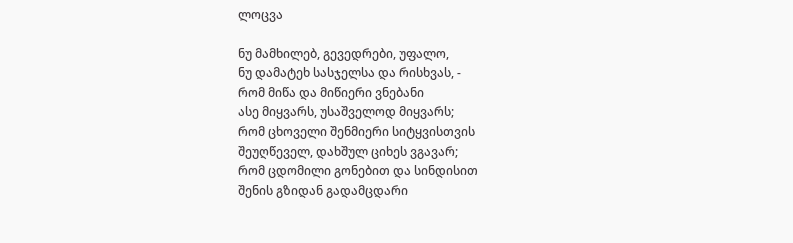ლოცვა

ნუ მამხილებ, გევედრები, უფალო,
ნუ დამატეხ სასჯელსა და რისხვას, -
რომ მიწა და მიწიერი ვნებანი
ასე მიყვარს, უსაშველოდ მიყვარს;
რომ ცხოველი შენმიერი სიტყვისთვის
შეუღწეველ, დახშულ ციხეს ვგავარ;
რომ ცდომილი გონებით და სინდისით
შენის გზიდან გადამცდარი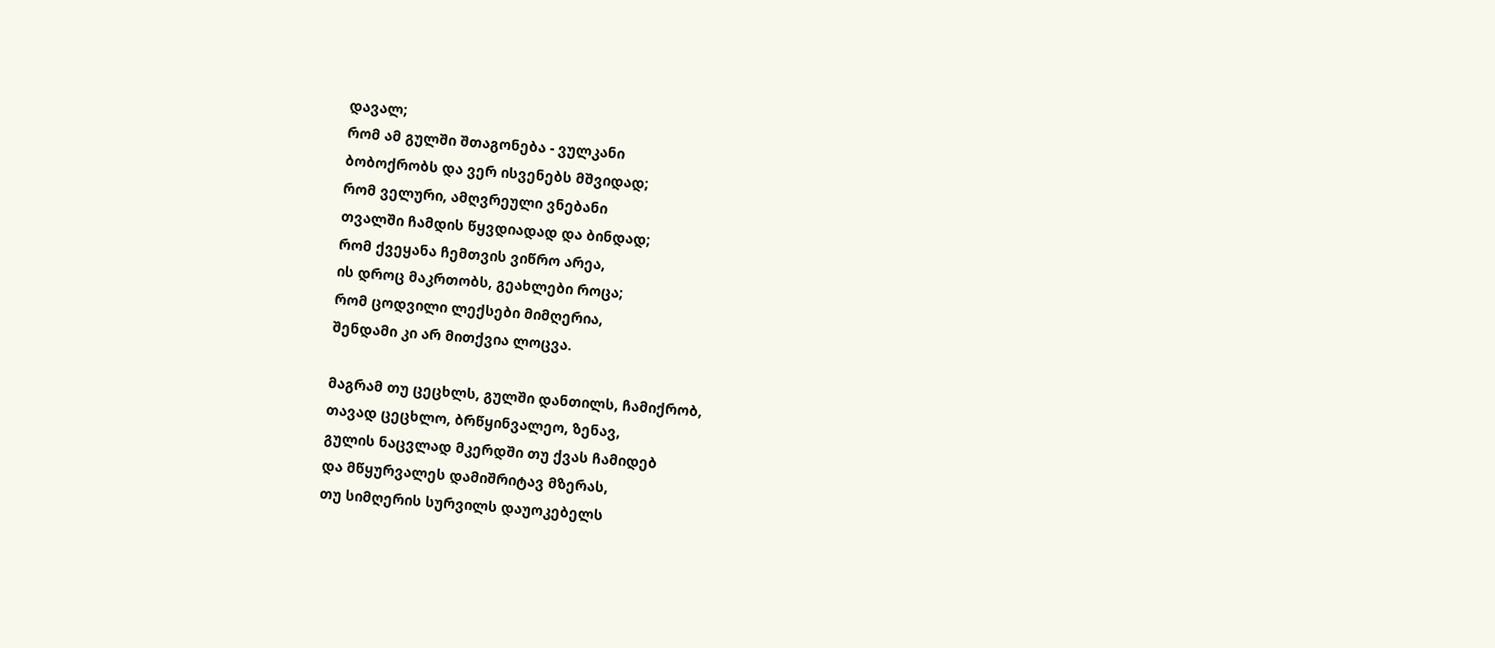დავალ;
რომ ამ გულში შთაგონება - ვულკანი
ბობოქრობს და ვერ ისვენებს მშვიდად;
რომ ველური, ამღვრეული ვნებანი
თვალში ჩამდის წყვდიადად და ბინდად;
რომ ქვეყანა ჩემთვის ვიწრო არეა,
ის დროც მაკრთობს, გეახლები როცა;
რომ ცოდვილი ლექსები მიმღერია,
შენდამი კი არ მითქვია ლოცვა.

მაგრამ თუ ცეცხლს, გულში დანთილს, ჩამიქრობ,
თავად ცეცხლო, ბრწყინვალეო, ზენავ,
გულის ნაცვლად მკერდში თუ ქვას ჩამიდებ
და მწყურვალეს დამიშრიტავ მზერას,
თუ სიმღერის სურვილს დაუოკებელს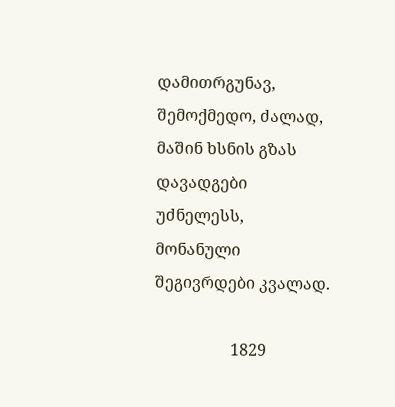დამითრგუნავ, შემოქმედო, ძალად,
მაშინ ხსნის გზას დავადგები უძნელესს,
მონანული შეგივრდები კვალად.

                   1829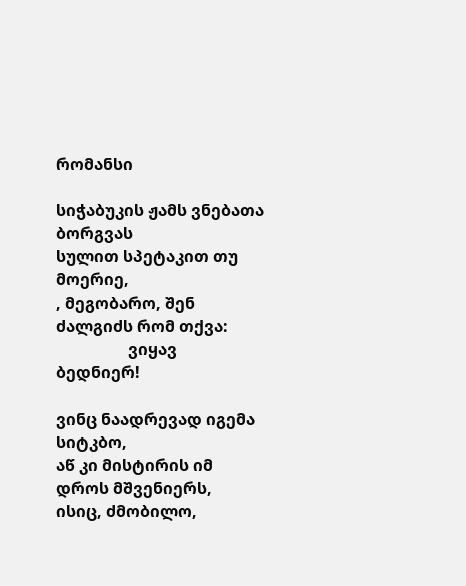რომანსი

სიჭაბუკის ჟამს ვნებათა ბორგვას
სულით სპეტაკით თუ მოერიე,
, მეგობარო, შენ ძალგიძს რომ თქვა:
                  ვიყავ ბედნიერ!

ვინც ნაადრევად იგემა სიტკბო,
აწ კი მისტირის იმ დროს მშვენიერს,
ისიც, ძმობილო,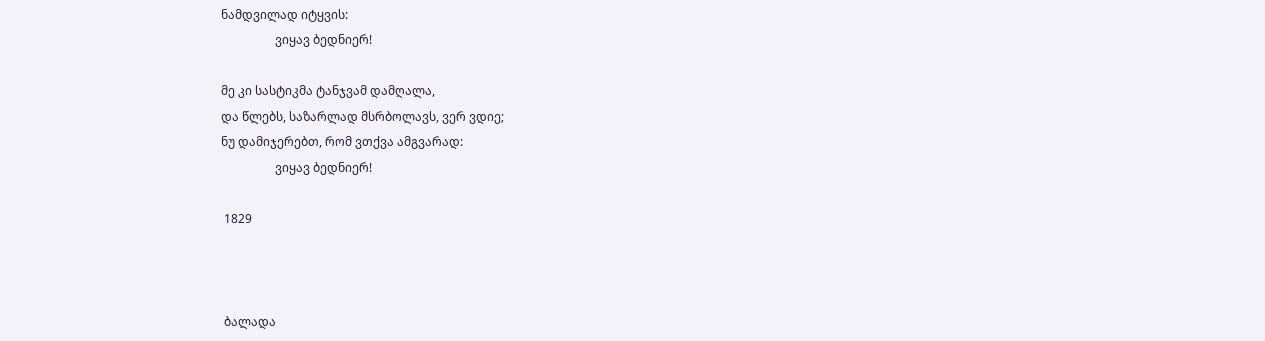ნამდვილად იტყვის:
                  ვიყავ ბედნიერ!

მე კი სასტიკმა ტანჯვამ დამღალა,
და წლებს, საზარლად მსრბოლავს, ვერ ვდიე;
ნუ დამიჯერებთ, რომ ვთქვა ამგვარად:
                  ვიყავ ბედნიერ!

 1829



 ბალადა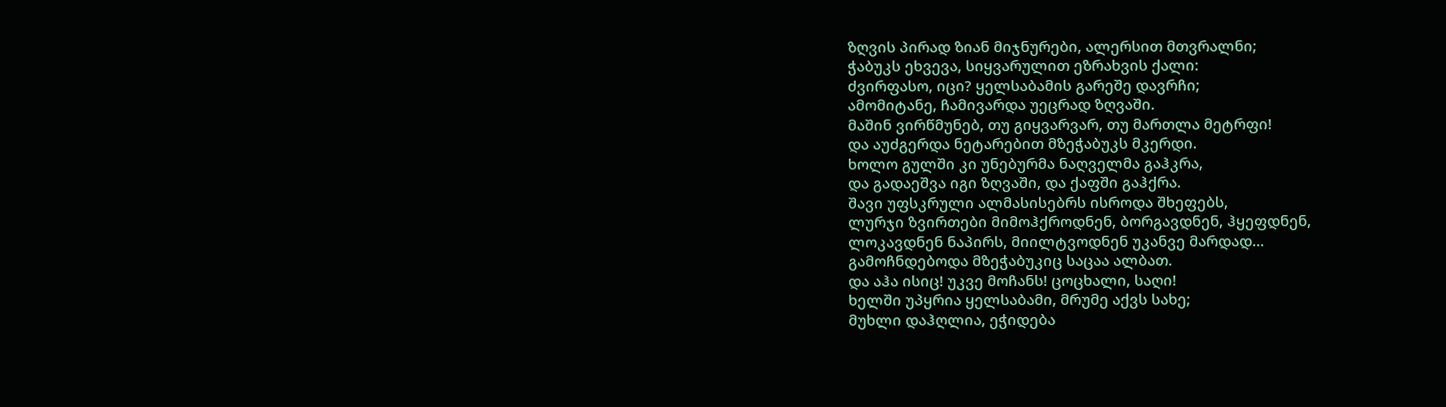ზღვის პირად ზიან მიჯნურები, ალერსით მთვრალნი;
ჭაბუკს ეხვევა, სიყვარულით ეზრახვის ქალი:
ძვირფასო, იცი? ყელსაბამის გარეშე დავრჩი;
ამომიტანე, ჩამივარდა უეცრად ზღვაში.
მაშინ ვირწმუნებ, თუ გიყვარვარ, თუ მართლა მეტრფი!
და აუძგერდა ნეტარებით მზეჭაბუკს მკერდი.
ხოლო გულში კი უნებურმა ნაღველმა გაჰკრა,
და გადაეშვა იგი ზღვაში, და ქაფში გაჰქრა.
შავი უფსკრული ალმასისებრს ისროდა შხეფებს,
ლურჯი ზვირთები მიმოჰქროდნენ, ბორგავდნენ, ჰყეფდნენ,
ლოკავდნენ ნაპირს, მიილტვოდნენ უკანვე მარდად...
გამოჩნდებოდა მზეჭაბუკიც საცაა ალბათ.
და აჰა ისიც! უკვე მოჩანს! ცოცხალი, საღი!
ხელში უპყრია ყელსაბამი, მრუმე აქვს სახე;
მუხლი დაჰღლია, ეჭიდება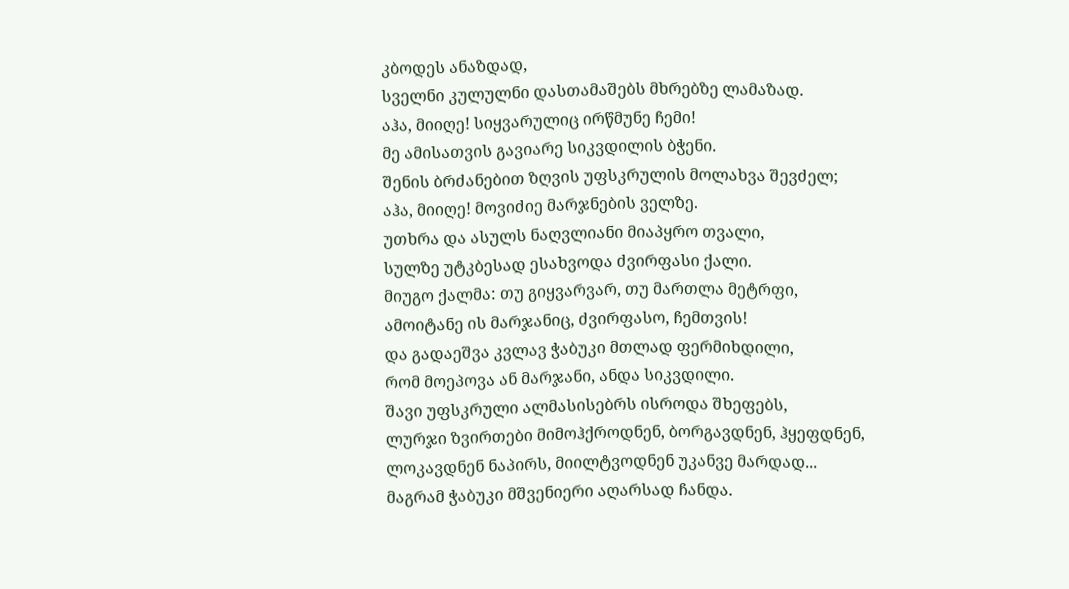კბოდეს ანაზდად,
სველნი კულულნი დასთამაშებს მხრებზე ლამაზად.
აჰა, მიიღე! სიყვარულიც ირწმუნე ჩემი!
მე ამისათვის გავიარე სიკვდილის ბჭენი.
შენის ბრძანებით ზღვის უფსკრულის მოლახვა შევძელ;
აჰა, მიიღე! მოვიძიე მარჯნების ველზე.
უთხრა და ასულს ნაღვლიანი მიაპყრო თვალი,
სულზე უტკბესად ესახვოდა ძვირფასი ქალი.
მიუგო ქალმა: თუ გიყვარვარ, თუ მართლა მეტრფი,
ამოიტანე ის მარჯანიც, ძვირფასო, ჩემთვის!
და გადაეშვა კვლავ ჭაბუკი მთლად ფერმიხდილი,
რომ მოეპოვა ან მარჯანი, ანდა სიკვდილი.
შავი უფსკრული ალმასისებრს ისროდა შხეფებს,
ლურჯი ზვირთები მიმოჰქროდნენ, ბორგავდნენ, ჰყეფდნენ,
ლოკავდნენ ნაპირს, მიილტვოდნენ უკანვე მარდად...
მაგრამ ჭაბუკი მშვენიერი აღარსად ჩანდა.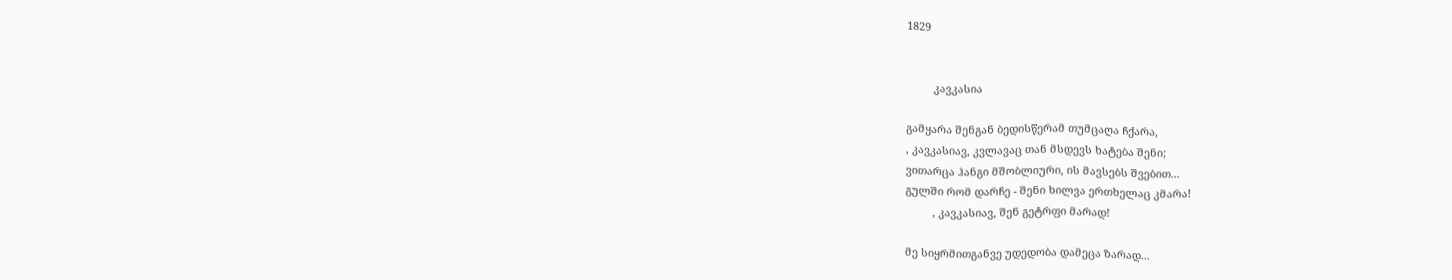1829


         კავკასია

გამყარა შენგან ბედისწერამ თუმცაღა ჩქარა,
, კავკასიავ, კვლავაც თან მსდევს ხატება შენი;
ვითარცა ჰანგი მშობლიური, ის მავსებს შვებით...
გულში რომ დარჩე - შენი ხილვა ერთხელაც კმარა!
         , კავკასიავ, შენ გეტრფი მარად!

მე სიყრმითგანვე უდედობა დამეცა ზარად...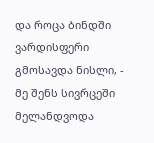და როცა ბინდში ვარდისფერი გმოსავდა ნისლი, -
მე შენს სივრცეში მელანდვოდა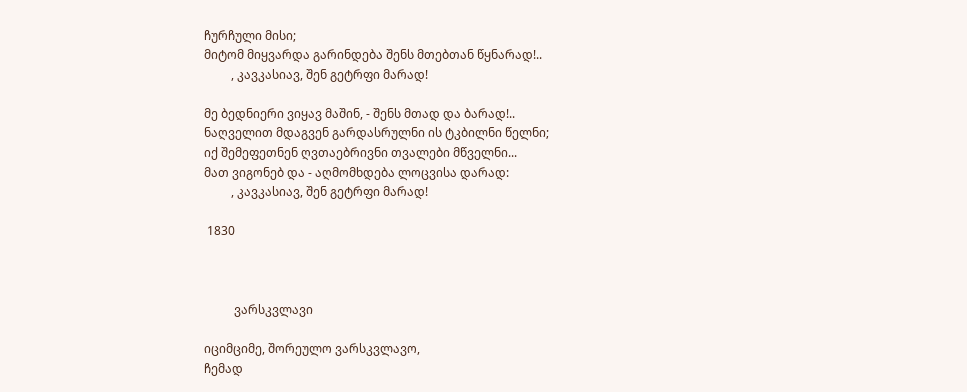ჩურჩული მისი;
მიტომ მიყვარდა გარინდება შენს მთებთან წყნარად!..
         , კავკასიავ, შენ გეტრფი მარად!

მე ბედნიერი ვიყავ მაშინ, - შენს მთად და ბარად!..
ნაღველით მდაგვენ გარდასრულნი ის ტკბილნი წელნი;
იქ შემეფეთნენ ღვთაებრივნი თვალები მწველნი...
მათ ვიგონებ და - აღმომხდება ლოცვისა დარად:
         , კავკასიავ, შენ გეტრფი მარად!

 1830



          ვარსკვლავი

იციმციმე, შორეულო ვარსკვლავო,
ჩემად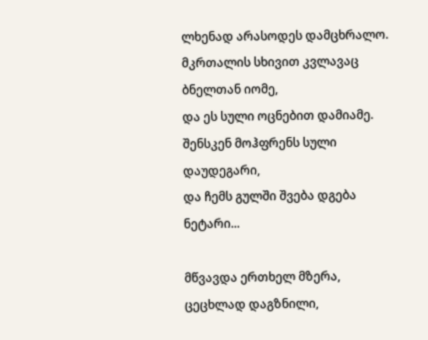ლხენად არასოდეს დამცხრალო.
მკრთალის სხივით კვლავაც ბნელთან იომე,
და ეს სული ოცნებით დამიამე.
შენსკენ მოჰფრენს სული დაუდეგარი,
და ჩემს გულში შვება დგება ნეტარი...

მწვავდა ერთხელ მზერა, ცეცხლად დაგზნილი,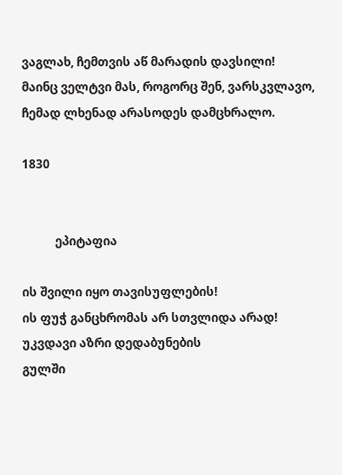ვაგლახ, ჩემთვის აწ მარადის დავსილი!
მაინც ველტვი მას, როგორც შენ, ვარსკვლავო,
ჩემად ლხენად არასოდეს დამცხრალო.

1830


           ეპიტაფია

ის შვილი იყო თავისუფლების!
ის ფუჭ განცხრომას არ სთვლიდა არად!
უკვდავი აზრი დედაბუნების
გულში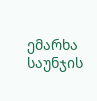ემარხა საუნჯის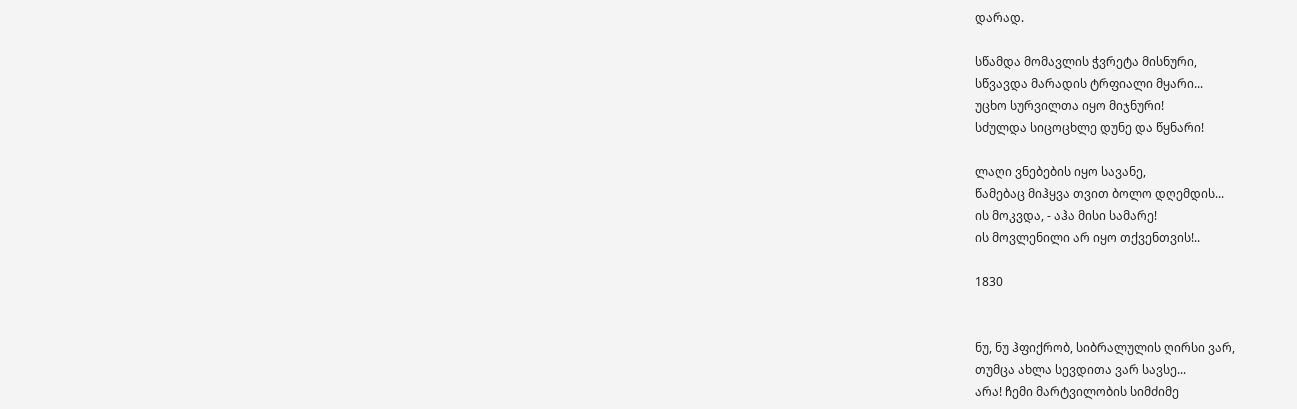დარად.

სწამდა მომავლის ჭვრეტა მისნური,
სწვავდა მარადის ტრფიალი მყარი...
უცხო სურვილთა იყო მიჯნური!
სძულდა სიცოცხლე დუნე და წყნარი!

ლაღი ვნებების იყო სავანე,
წამებაც მიჰყვა თვით ბოლო დღემდის...
ის მოკვდა, - აჰა მისი სამარე!
ის მოვლენილი არ იყო თქვენთვის!..

1830


ნუ, ნუ ჰფიქრობ, სიბრალულის ღირსი ვარ,
თუმცა ახლა სევდითა ვარ სავსე...
არა! ჩემი მარტვილობის სიმძიმე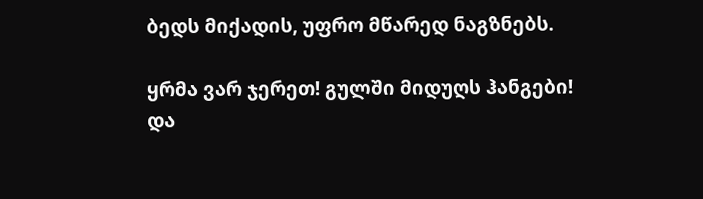ბედს მიქადის, უფრო მწარედ ნაგზნებს.

ყრმა ვარ ჯერეთ! გულში მიდუღს ჰანგები!
და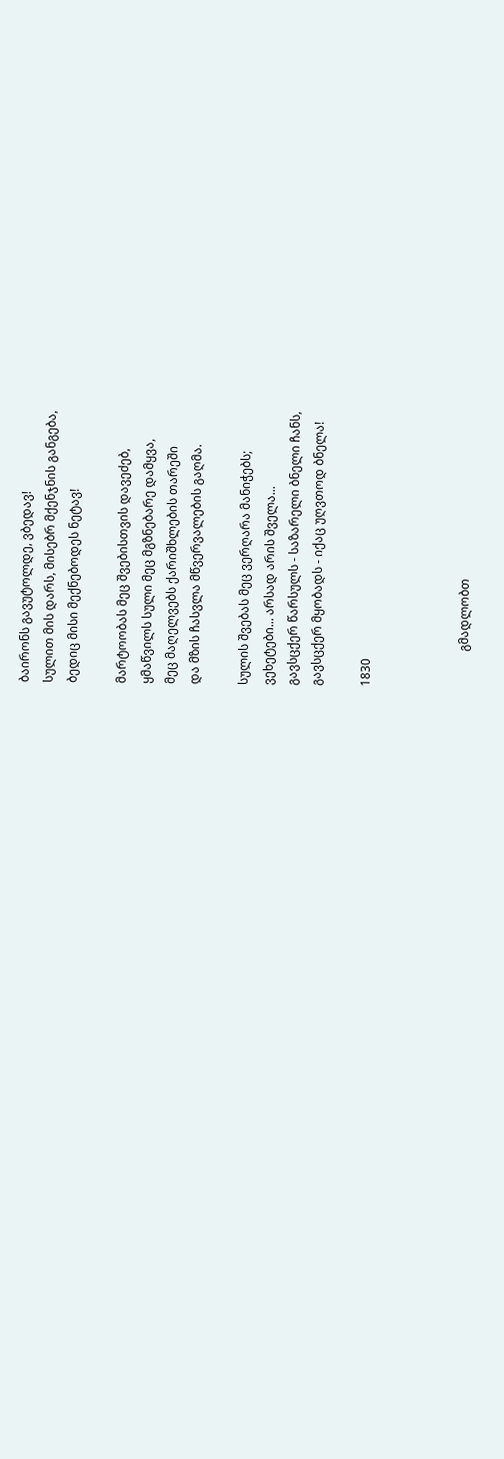ბაირონს გავუტოლდე, ვბედავ!
სულით მის დარს, მისებრ მქენჯნის განგება,
ბედიც მისი მექნებოდეს ნეტავ!

მარტოობას მეც შვებისთვის დავეძებ,
ყმაწვილს სული მეც მგზნებარე დამყვა,
მეც მაღელვებს ქარიშხლების თარეში
და მზის ჩასვლა მწვერვალების გაღმა.

სულის შვებას მეც ვერღარა მანიჭებს;
ვეხეტები... არსად არის შველა...
გავსცქერ წარსულს - საზარელი ბნელი ჩანს,
გავსცქერ მყობადს - იქაც უღვთოდ ბნელა!

1830



            გმადლობთ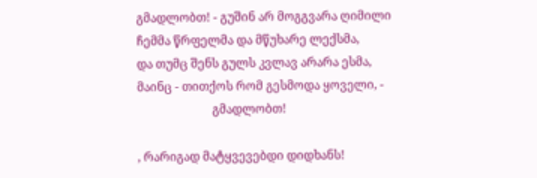გმადლობთ! - გუშინ არ მოგგვარა ღიმილი
ჩემმა წრფელმა და მწუხარე ლექსმა,
და თუმც შენს გულს კვლავ არარა ესმა,
მაინც - თითქოს რომ გესმოდა ყოველი, -
                         გმადლობთ!

, რარიგად მატყვევებდი დიდხანს!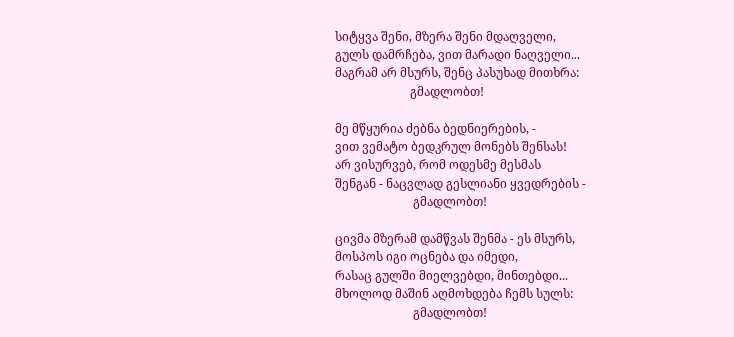სიტყვა შენი, მზერა შენი მდაღველი,
გულს დამრჩება, ვით მარადი ნაღველი...
მაგრამ არ მსურს, შენც პასუხად მითხრა:
                         გმადლობთ!

მე მწყურია ძებნა ბედნიერების, -
ვით ვემატო ბედკრულ მონებს შენსას!
არ ვისურვებ, რომ ოდესმე მესმას
შენგან - ნაცვლად გესლიანი ყვედრების -
                          გმადლობთ!

ცივმა მზერამ დამწვას შენმა - ეს მსურს,
მოსპოს იგი ოცნება და იმედი,
რასაც გულში მიელვებდი, მინთებდი...
მხოლოდ მაშინ აღმოხდება ჩემს სულს:
                          გმადლობთ!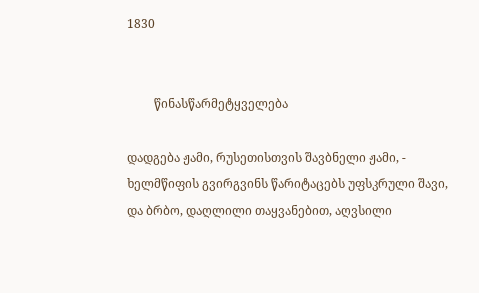1830


         წინასწარმეტყველება

დადგება ჟამი, რუსეთისთვის შავბნელი ჟამი, -
ხელმწიფის გვირგვინს წარიტაცებს უფსკრული შავი,
და ბრბო, დაღლილი თაყვანებით, აღვსილი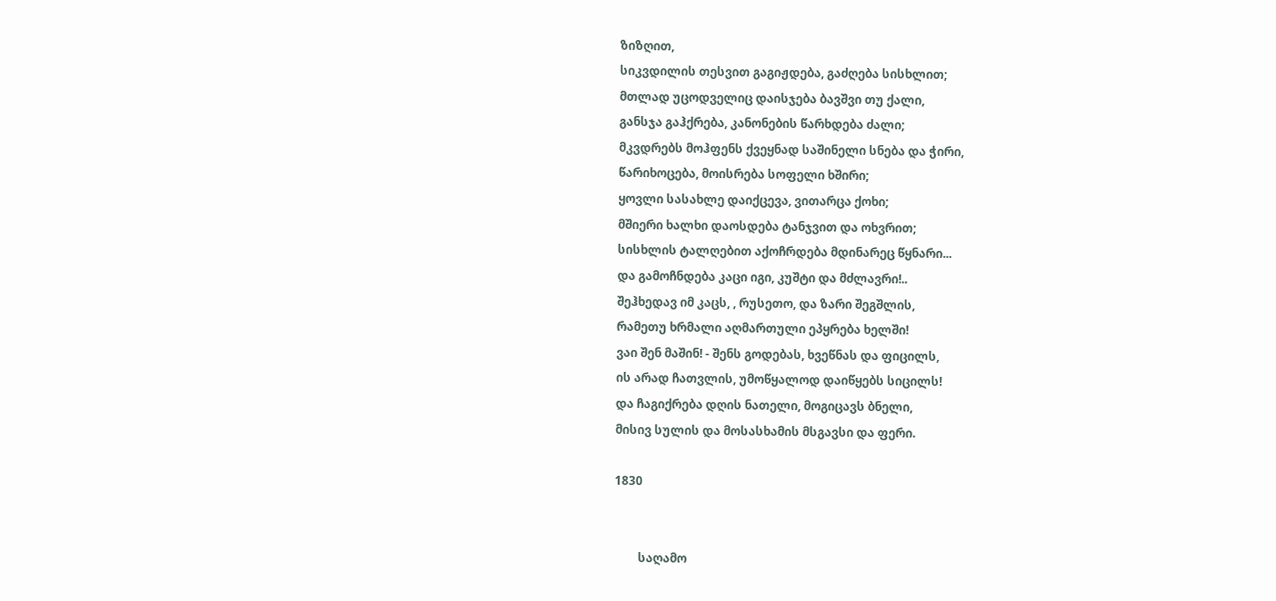ზიზღით,
სიკვდილის თესვით გაგიჟდება, გაძღება სისხლით;
მთლად უცოდველიც დაისჯება ბავშვი თუ ქალი,
განსჯა გაჰქრება, კანონების წარხდება ძალი;
მკვდრებს მოჰფენს ქვეყნად საშინელი სნება და ჭირი,
წარიხოცება, მოისრება სოფელი ხშირი;
ყოვლი სასახლე დაიქცევა, ვითარცა ქოხი;
მშიერი ხალხი დაოსდება ტანჯვით და ოხვრით;
სისხლის ტალღებით აქოჩრდება მდინარეც წყნარი...
და გამოჩნდება კაცი იგი, კუშტი და მძლავრი!..
შეჰხედავ იმ კაცს, , რუსეთო, და ზარი შეგშლის,
რამეთუ ხრმალი აღმართული ეპყრება ხელში!
ვაი შენ მაშინ! - შენს გოდებას, ხვეწნას და ფიცილს,
ის არად ჩათვლის, უმოწყალოდ დაიწყებს სიცილს!
და ჩაგიქრება დღის ნათელი, მოგიცავს ბნელი,
მისივ სულის და მოსასხამის მსგავსი და ფერი.

1830


        საღამო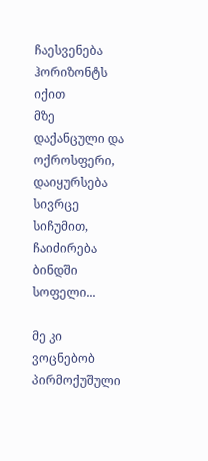ჩაესვენება ჰორიზონტს იქით
მზე დაქანცული და ოქროსფერი,
დაიყურსება სივრცე სიჩუმით,
ჩაიძირება ბინდში სოფელი...

მე კი ვოცნებობ პირმოქუშული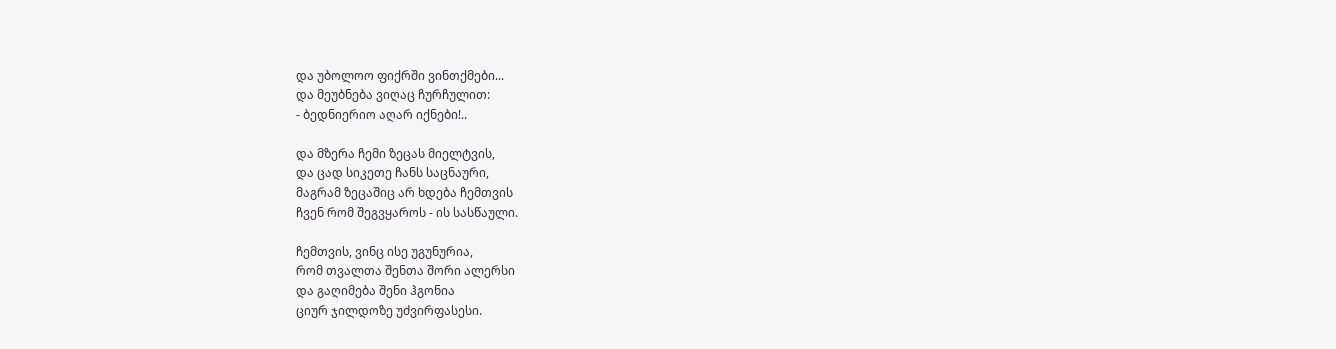და უბოლოო ფიქრში ვინთქმები...
და მეუბნება ვიღაც ჩურჩულით:
- ბედნიერიო აღარ იქნები!..

და მზერა ჩემი ზეცას მიელტვის,
და ცად სიკეთე ჩანს საცნაური,
მაგრამ ზეცაშიც არ ხდება ჩემთვის
ჩვენ რომ შეგვყაროს - ის სასწაული.

ჩემთვის, ვინც ისე უგუნურია,
რომ თვალთა შენთა შორი ალერსი
და გაღიმება შენი ჰგონია
ციურ ჯილდოზე უძვირფასესი.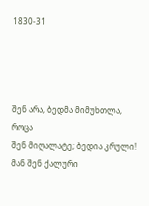1830-31




შენ არა, ბედმა მიმუხთლა, როცა
შენ მიღალატე; ბედია კრული!
მან შენ ქალური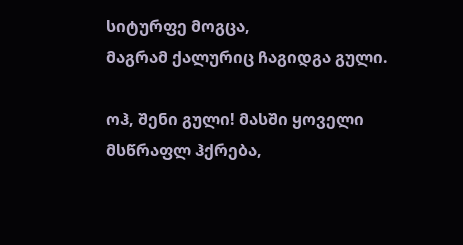სიტურფე მოგცა,
მაგრამ ქალურიც ჩაგიდგა გული.

ოჰ, შენი გული! მასში ყოველი
მსწრაფლ ჰქრება,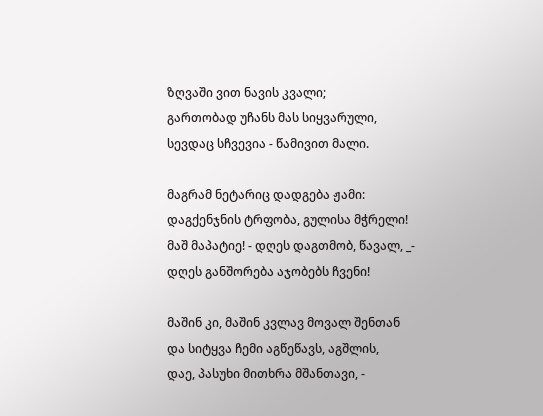ზღვაში ვით ნავის კვალი;
გართობად უჩანს მას სიყვარული,
სევდაც სჩვევია - წამივით მალი.

მაგრამ ნეტარიც დადგება ჟამი:
დაგქენჯნის ტრფობა, გულისა მჭრელი!
მაშ მაპატიე! - დღეს დაგთმობ, წავალ, _-
დღეს განშორება აჯობებს ჩვენი!

მაშინ კი, მაშინ კვლავ მოვალ შენთან
და სიტყვა ჩემი აგწეწავს, აგშლის,
დაე, პასუხი მითხრა მშანთავი, -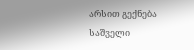არსით გექნება საშველი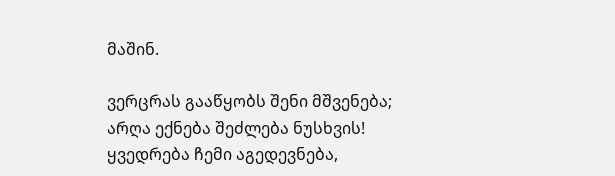მაშინ.

ვერცრას გააწყობს შენი მშვენება;
არღა ექნება შეძლება ნუსხვის!
ყვედრება ჩემი აგედევნება,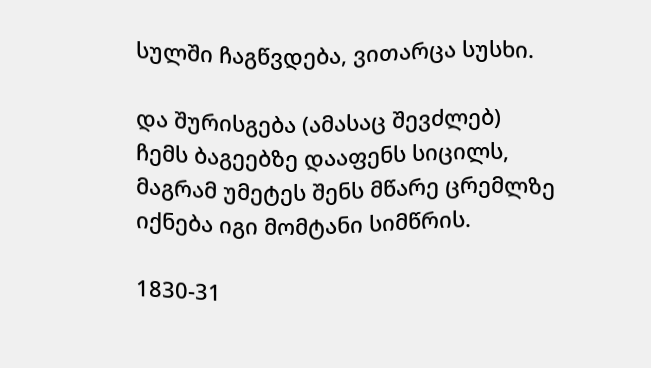სულში ჩაგწვდება, ვითარცა სუსხი.

და შურისგება (ამასაც შევძლებ)
ჩემს ბაგეებზე დააფენს სიცილს,
მაგრამ უმეტეს შენს მწარე ცრემლზე
იქნება იგი მომტანი სიმწრის.

1830-31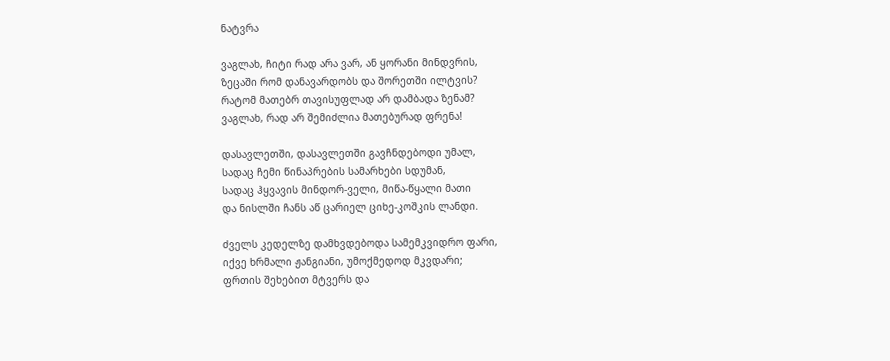ნატვრა

ვაგლახ, ჩიტი რად არა ვარ, ან ყორანი მინდვრის,
ზეცაში რომ დანავარდობს და შორეთში ილტვის?
რატომ მათებრ თავისუფლად არ დამბადა ზენამ?
ვაგლახ, რად არ შემიძლია მათებურად ფრენა!

დასავლეთში, დასავლეთში გავჩნდებოდი უმალ,
სადაც ჩემი წინაპრების სამარხები სდუმან,
სადაც ჰყვავის მინდორ-ველი, მიწა-წყალი მათი
და ნისლში ჩანს აწ ცარიელ ციხე-კოშკის ლანდი.

ძველს კედელზე დამხვდებოდა სამემკვიდრო ფარი,
იქვე ხრმალი ჟანგიანი, უმოქმედოდ მკვდარი;
ფრთის შეხებით მტვერს და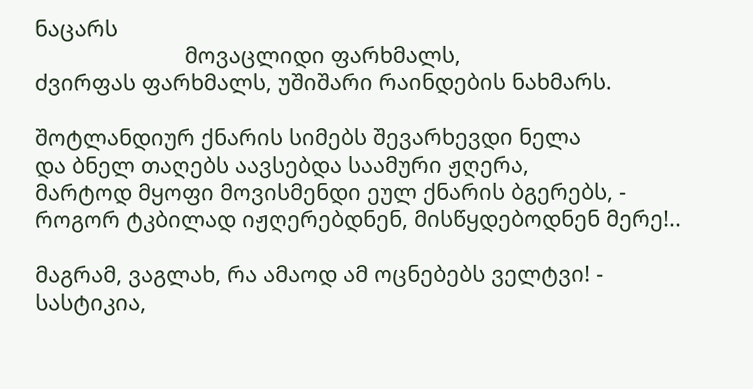ნაცარს
                         მოვაცლიდი ფარხმალს,
ძვირფას ფარხმალს, უშიშარი რაინდების ნახმარს.

შოტლანდიურ ქნარის სიმებს შევარხევდი ნელა
და ბნელ თაღებს აავსებდა საამური ჟღერა,
მარტოდ მყოფი მოვისმენდი ეულ ქნარის ბგერებს, -
როგორ ტკბილად იჟღერებდნენ, მისწყდებოდნენ მერე!..

მაგრამ, ვაგლახ, რა ამაოდ ამ ოცნებებს ველტვი! -
სასტიკია,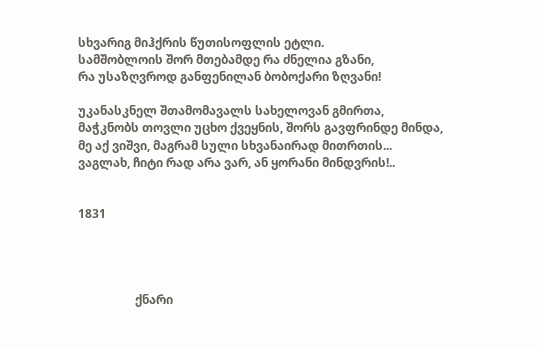სხვარიგ მიჰქრის წუთისოფლის ეტლი.
სამშობლოის შორ მთებამდე რა ძნელია გზანი,
რა უსაზღვროდ განფენილან ბობოქარი ზღვანი!

უკანასკნელ შთამომავალს სახელოვან გმირთა,
მაჭკნობს თოვლი უცხო ქვეყნის, შორს გავფრინდე მინდა,
მე აქ ვიშვი, მაგრამ სული სხვანაირად მითრთის...
ვაგლახ, ჩიტი რად არა ვარ, ან ყორანი მინდვრის!..


1831




                   ქნარი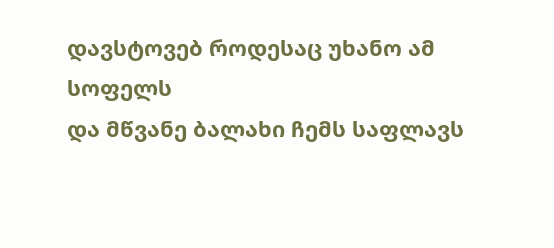დავსტოვებ როდესაც უხანო ამ სოფელს
და მწვანე ბალახი ჩემს საფლავს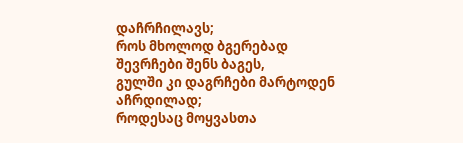დაჩრჩილავს;
როს მხოლოდ ბგერებად შევრჩები შენს ბაგეს,
გულში კი დაგრჩები მარტოდენ აჩრდილად;
როდესაც მოყვასთა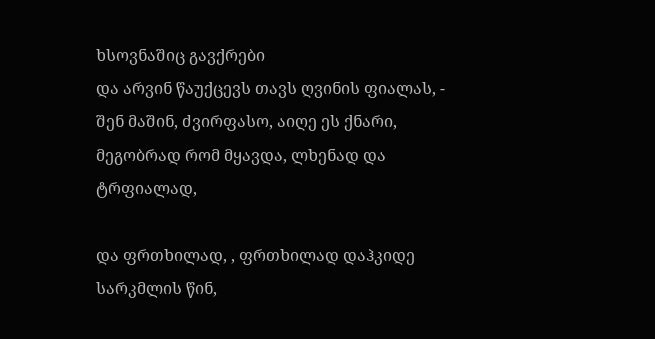ხსოვნაშიც გავქრები
და არვინ წაუქცევს თავს ღვინის ფიალას, -
შენ მაშინ, ძვირფასო, აიღე ეს ქნარი,
მეგობრად რომ მყავდა, ლხენად და ტრფიალად,

და ფრთხილად, , ფრთხილად დაჰკიდე სარკმლის წინ,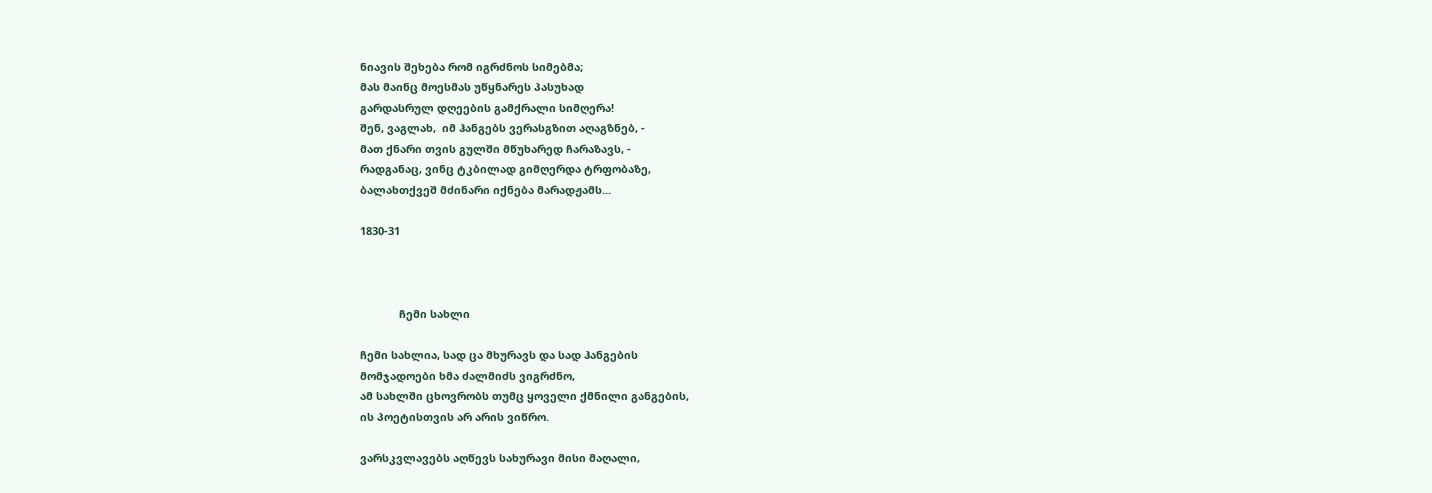ნიავის შეხება რომ იგრძნოს სიმებმა;
მას მაინც მოესმას უწყნარეს პასუხად
გარდასრულ დღეების გამქრალი სიმღერა!
შენ, ვაგლახ,  იმ ჰანგებს ვერასგზით აღაგზნებ, -
მათ ქნარი თვის გულში მწუხარედ ჩარაზავს, -
რადგანაც, ვინც ტკბილად გიმღერდა ტრფობაზე,
ბალახთქვეშ მძინარი იქნება მარადჟამს...

1830-31



             ჩემი სახლი

ჩემი სახლია, სად ცა მხურავს და სად ჰანგების
მომჯადოები ხმა ძალმიძს ვიგრძნო,
ამ სახლში ცხოვრობს თუმც ყოველი ქმნილი განგების,
ის პოეტისთვის არ არის ვიწრო.

ვარსკვლავებს აღწევს სახურავი მისი მაღალი,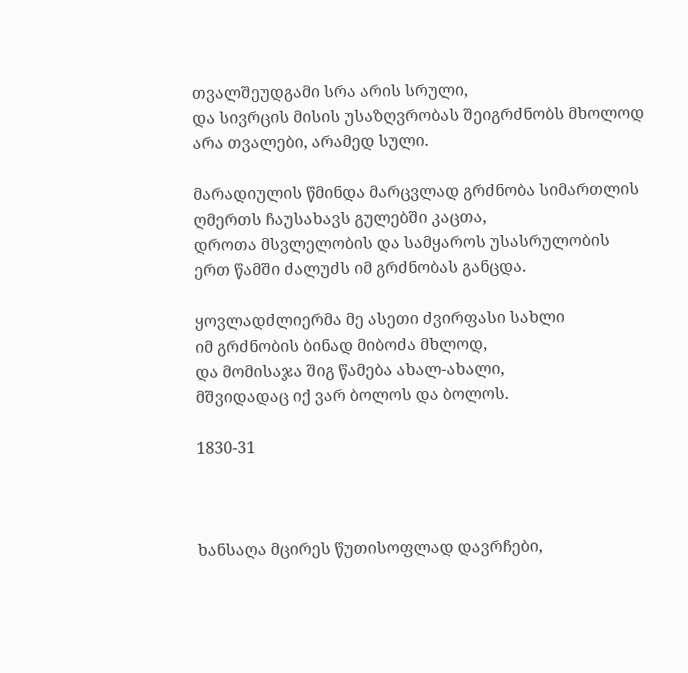თვალშეუდგამი სრა არის სრული,
და სივრცის მისის უსაზღვრობას შეიგრძნობს მხოლოდ
არა თვალები, არამედ სული.

მარადიულის წმინდა მარცვლად გრძნობა სიმართლის
ღმერთს ჩაუსახავს გულებში კაცთა,
დროთა მსვლელობის და სამყაროს უსასრულობის
ერთ წამში ძალუძს იმ გრძნობას განცდა.

ყოვლადძლიერმა მე ასეთი ძვირფასი სახლი
იმ გრძნობის ბინად მიბოძა მხლოდ,
და მომისაჯა შიგ წამება ახალ-ახალი,
მშვიდადაც იქ ვარ ბოლოს და ბოლოს.

1830-31



ხანსაღა მცირეს წუთისოფლად დავრჩები,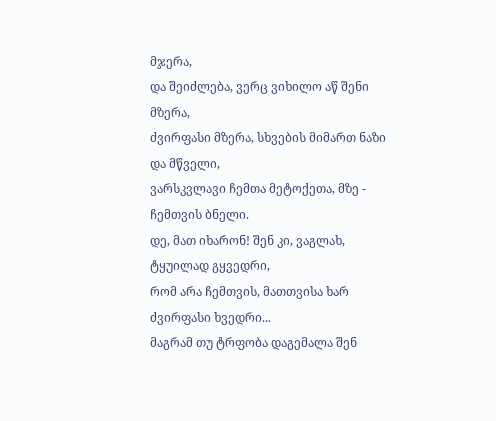მჯერა,
და შეიძლება, ვერც ვიხილო აწ შენი მზერა,
ძვირფასი მზერა, სხვების მიმართ ნაზი და მწველი,
ვარსკვლავი ჩემთა მეტოქეთა, მზე - ჩემთვის ბნელი.
დე, მათ იხარონ! შენ კი, ვაგლახ, ტყუილად გყვედრი,
რომ არა ჩემთვის, მათთვისა ხარ ძვირფასი ხვედრი...
მაგრამ თუ ტრფობა დაგემალა შენ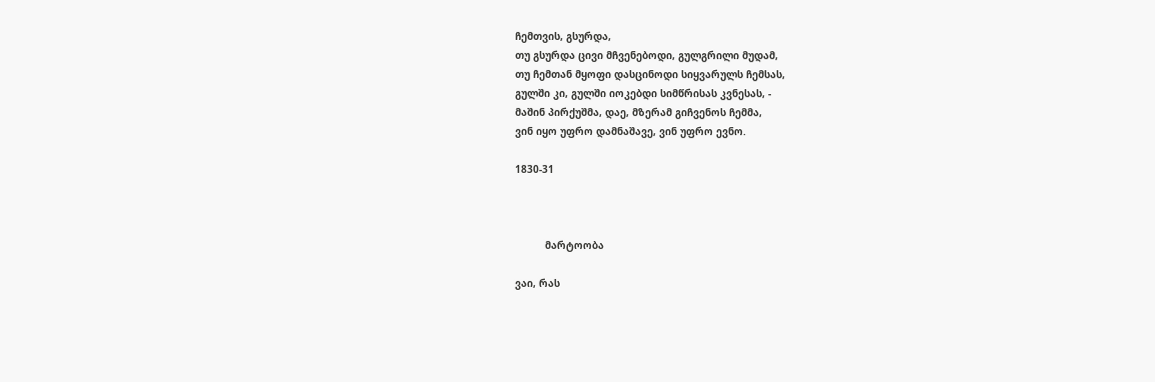ჩემთვის, გსურდა,
თუ გსურდა ცივი მჩვენებოდი, გულგრილი მუდამ,
თუ ჩემთან მყოფი დასცინოდი სიყვარულს ჩემსას,
გულში კი, გულში იოკებდი სიმწრისას კვნესას, -
მაშინ პირქუშმა, დაე, მზერამ გიჩვენოს ჩემმა,
ვინ იყო უფრო დამნაშავე, ვინ უფრო ევნო.

1830-31



          მარტოობა

ვაი, რას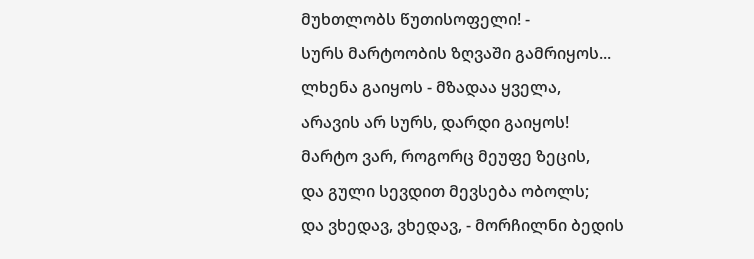მუხთლობს წუთისოფელი! -
სურს მარტოობის ზღვაში გამრიყოს...
ლხენა გაიყოს - მზადაა ყველა,
არავის არ სურს, დარდი გაიყოს!
მარტო ვარ, როგორც მეუფე ზეცის,
და გული სევდით მევსება ობოლს;
და ვხედავ, ვხედავ, - მორჩილნი ბედის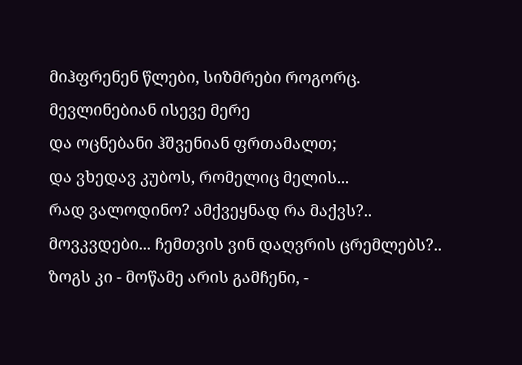მიჰფრენენ წლები, სიზმრები როგორც.
მევლინებიან ისევე მერე
და ოცნებანი ჰშვენიან ფრთამალთ;
და ვხედავ კუბოს, რომელიც მელის...
რად ვალოდინო? ამქვეყნად რა მაქვს?..
მოვკვდები... ჩემთვის ვინ დაღვრის ცრემლებს?..
ზოგს კი - მოწამე არის გამჩენი, -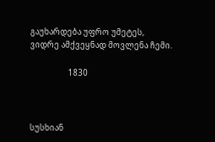გაუხარდება უფრო უმეტეს,
ვიდრე ამქვეყნად მოვლენა ჩემი.

                   1830



სუსხიან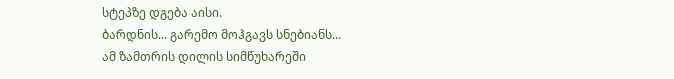სტეპზე დგება აისი.
ბარდნის... გარემო მოჰგავს სნებიანს...
ამ ზამთრის დილის სიმწუხარეში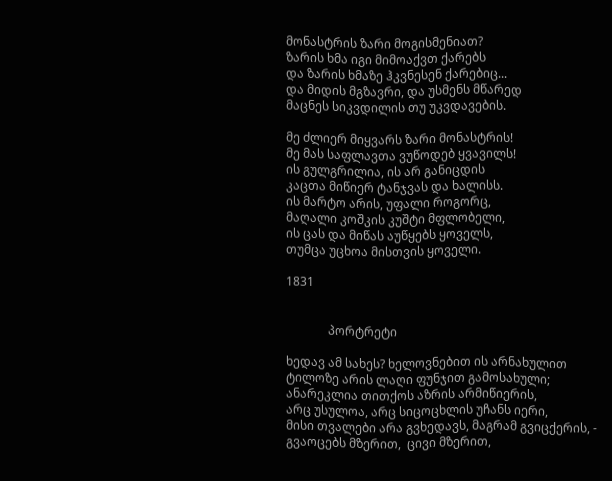მონასტრის ზარი მოგისმენიათ?
ზარის ხმა იგი მიმოაქვთ ქარებს
და ზარის ხმაზე ჰკვნესენ ქარებიც...
და მიდის მგზავრი, და უსმენს მწარედ
მაცნეს სიკვდილის თუ უკვდავების.

მე ძლიერ მიყვარს ზარი მონასტრის!
მე მას საფლავთა ვუწოდებ ყვავილს!
ის გულგრილია, ის არ განიცდის
კაცთა მიწიერ ტანჯვას და ხალისს.
ის მარტო არის, უფალი როგორც,
მაღალი კოშკის კუშტი მფლობელი,
ის ცას და მიწას აუწყებს ყოველს,
თუმცა უცხოა მისთვის ყოველი.

1831


              პორტრეტი

ხედავ ამ სახეს? ხელოვნებით ის არნახულით
ტილოზე არის ლაღი ფუნჯით გამოსახული;
ანარეკლია თითქოს აზრის არმიწიერის,
არც უსულოა, არც სიცოცხლის უჩანს იერი,
მისი თვალები არა გვხედავს, მაგრამ გვიცქერის, -
გვაოცებს მზერით,  ცივი მზერით,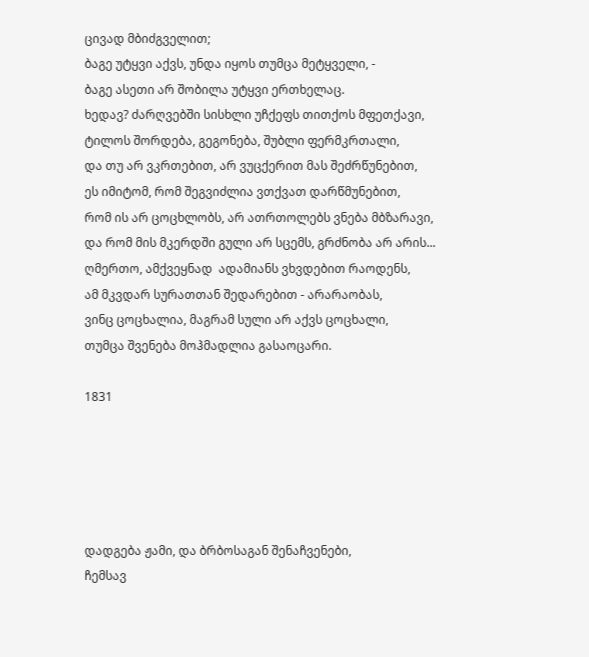ცივად მბიძგველით;
ბაგე უტყვი აქვს, უნდა იყოს თუმცა მეტყველი, -
ბაგე ასეთი არ შობილა უტყვი ერთხელაც.
ხედავ? ძარღვებში სისხლი უჩქეფს თითქოს მფეთქავი,
ტილოს შორდება, გეგონება, შუბლი ფერმკრთალი,
და თუ არ ვკრთებით, არ ვუცქერით მას შეძრწუნებით,
ეს იმიტომ, რომ შეგვიძლია ვთქვათ დარწმუნებით,
რომ ის არ ცოცხლობს, არ ათრთოლებს ვნება მბზარავი,
და რომ მის მკერდში გული არ სცემს, გრძნობა არ არის...
ღმერთო, ამქვეყნად  ადამიანს ვხვდებით რაოდენს,
ამ მკვდარ სურათთან შედარებით - არარაობას,
ვინც ცოცხალია, მაგრამ სული არ აქვს ცოცხალი,
თუმცა შვენება მოჰმადლია გასაოცარი.

1831





დადგება ჟამი, და ბრბოსაგან შენაჩვენები,
ჩემსავ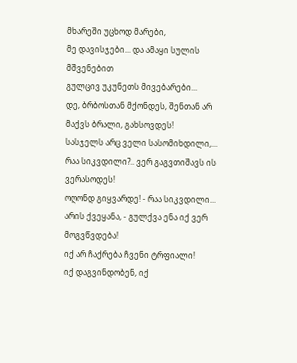მხარეში უცხოდ მარები,
მე დავისჯები... და ამაყი სულის მშვენებით
გულცივ უკუნეთს მივებარები...
დე, ბრბოსთან მქონდეს, შენთან არ მაქვს ბრალი, გახსოვდეს!
სასჯელს არც ველი სასომიხდილი,...
რაა სიკვდილი?.. ვერ გაგვთიშავს ის ვერასოდეს!
ოღონდ გიყვარდე! - რაა სიკვდილი...
არის ქვეყანა, - გულქვა ენა იქ ვერ მოგვწვდება!
იქ არ ჩაქრება ჩვენი ტრფიალი!
იქ დაგვინდობენ, იქ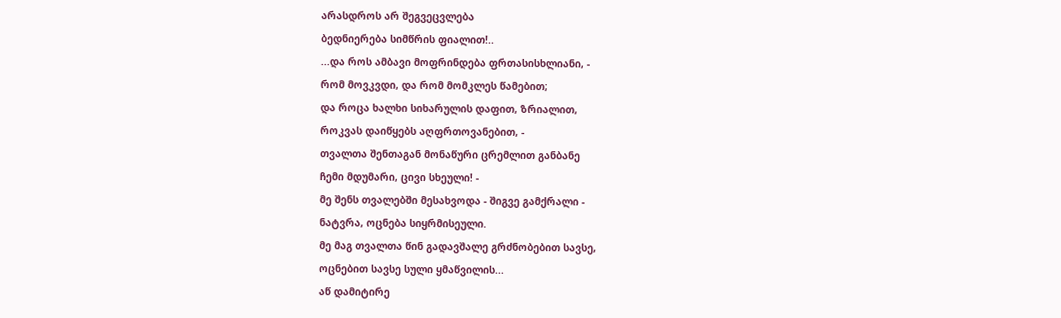არასდროს არ შეგვეცვლება
ბედნიერება სიმწრის ფიალით!..
...და როს ამბავი მოფრინდება ფრთასისხლიანი, -
რომ მოვკვდი, და რომ მომკლეს წამებით;
და როცა ხალხი სიხარულის დაფით, ზრიალით,
როკვას დაიწყებს აღფრთოვანებით, -
თვალთა შენთაგან მონაწური ცრემლით განბანე
ჩემი მდუმარი, ცივი სხეული! -
მე შენს თვალებში მესახვოდა - შიგვე გამქრალი -
ნატვრა, ოცნება სიყრმისეული.
მე მაგ თვალთა წინ გადავშალე გრძნობებით სავსე,
ოცნებით სავსე სული ყმაწვილის...
აწ დამიტირე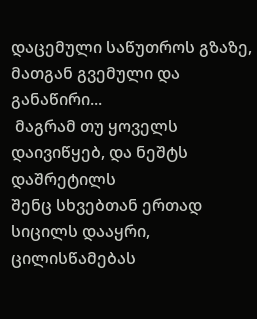დაცემული საწუთროს გზაზე,
მათგან გვემული და განაწირი...
 მაგრამ თუ ყოველს დაივიწყებ, და ნეშტს დაშრეტილს
შენც სხვებთან ერთად სიცილს დააყრი,
ცილისწამებას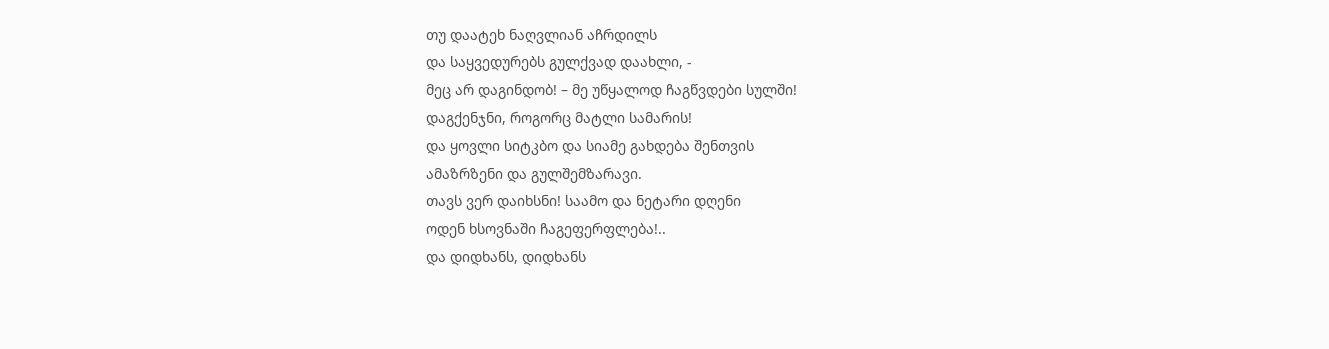თუ დაატეხ ნაღვლიან აჩრდილს
და საყვედურებს გულქვად დაახლი, -
მეც არ დაგინდობ! – მე უწყალოდ ჩაგწვდები სულში!
დაგქენჯნი, როგორც მატლი სამარის!
და ყოვლი სიტკბო და სიამე გახდება შენთვის
ამაზრზენი და გულშემზარავი.
თავს ვერ დაიხსნი! საამო და ნეტარი დღენი
ოდენ ხსოვნაში ჩაგეფერფლება!..
და დიდხანს, დიდხანს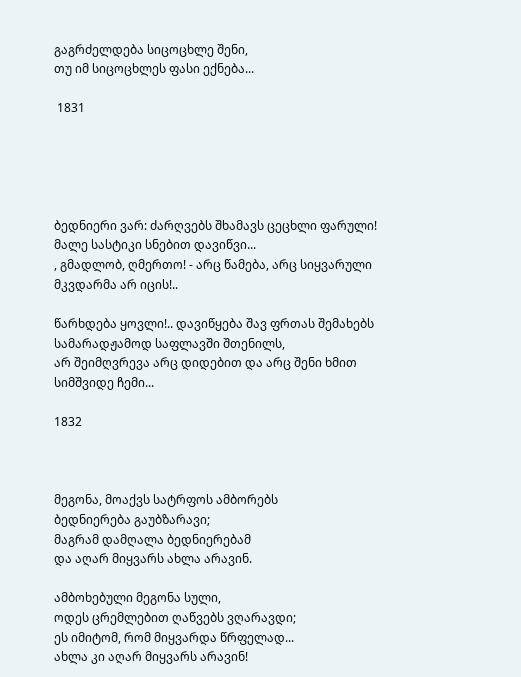გაგრძელდება სიცოცხლე შენი,
თუ იმ სიცოცხლეს ფასი ექნება...

 1831





ბედნიერი ვარ: ძარღვებს შხამავს ცეცხლი ფარული!
მალე სასტიკი სნებით დავიწვი...
, გმადლობ, ღმერთო! - არც წამება, არც სიყვარული
მკვდარმა არ იცის!..

წარხდება ყოვლი!.. დავიწყება შავ ფრთას შემახებს
სამარადჟამოდ საფლავში შთენილს,
არ შეიმღვრევა არც დიდებით და არც შენი ხმით
სიმშვიდე ჩემი...

1832



მეგონა, მოაქვს სატრფოს ამბორებს
ბედნიერება გაუბზარავი;
მაგრამ დამღალა ბედნიერებამ
და აღარ მიყვარს ახლა არავინ.

ამბოხებული მეგონა სული,
ოდეს ცრემლებით ღაწვებს ვღარავდი;
ეს იმიტომ, რომ მიყვარდა წრფელად...
ახლა კი აღარ მიყვარს არავინ!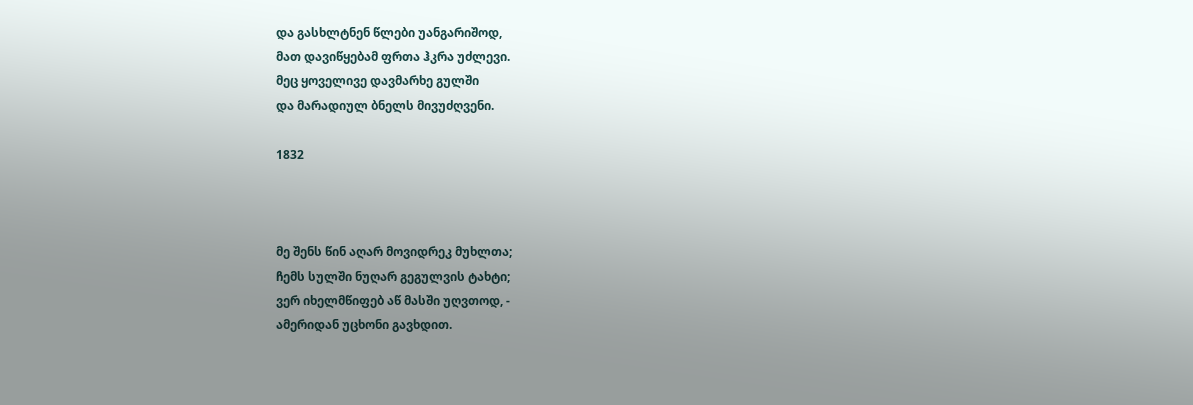და გასხლტნენ წლები უანგარიშოდ,
მათ დავიწყებამ ფრთა ჰკრა უძლევი.
მეც ყოველივე დავმარხე გულში
და მარადიულ ბნელს მივუძღვენი.

1832



მე შენს წინ აღარ მოვიდრეკ მუხლთა;
ჩემს სულში ნუღარ გეგულვის ტახტი;
ვერ იხელმწიფებ აწ მასში უღვთოდ, -
ამერიდან უცხონი გავხდით.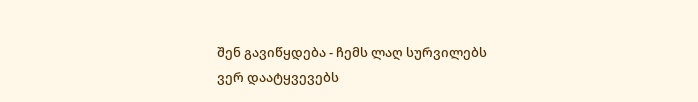შენ გავიწყდება - ჩემს ლაღ სურვილებს
ვერ დაატყვევებს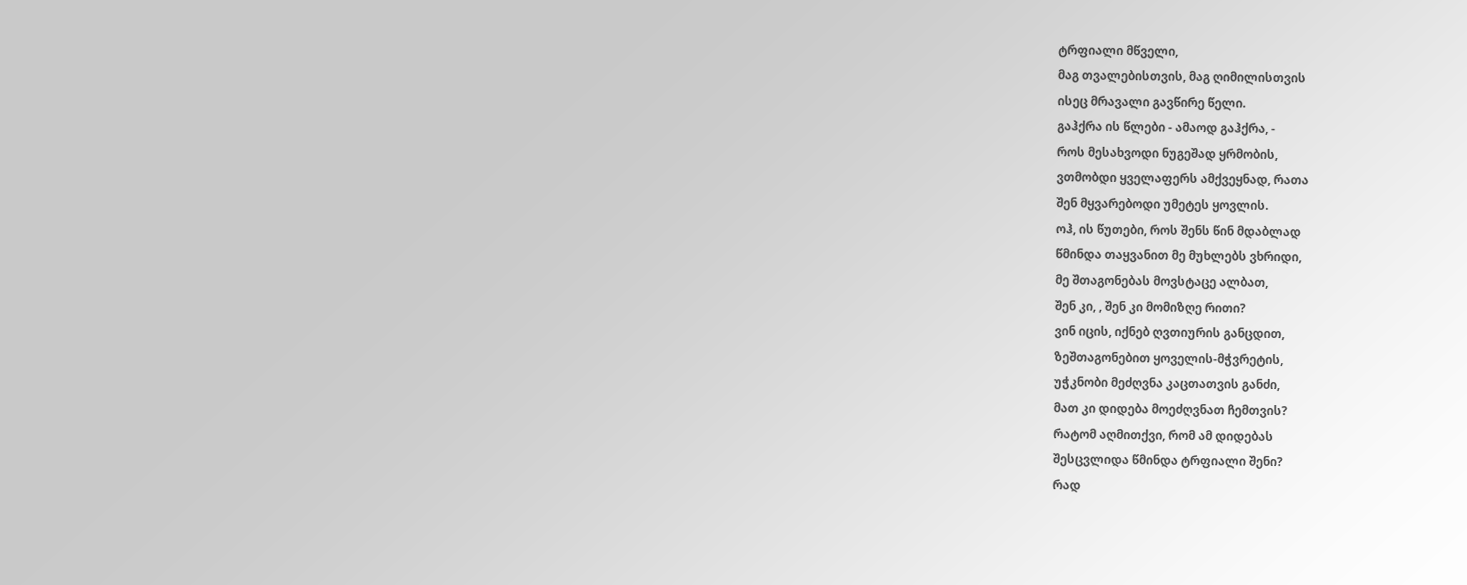ტრფიალი მწველი,
მაგ თვალებისთვის, მაგ ღიმილისთვის
ისეც მრავალი გავწირე წელი.
გაჰქრა ის წლები - ამაოდ გაჰქრა, -
როს მესახვოდი ნუგეშად ყრმობის,
ვთმობდი ყველაფერს ამქვეყნად, რათა
შენ მყვარებოდი უმეტეს ყოვლის.
ოჰ, ის წუთები, როს შენს წინ მდაბლად
წმინდა თაყვანით მე მუხლებს ვხრიდი,
მე შთაგონებას მოვსტაცე ალბათ,
შენ კი, , შენ კი მომიზღე რითი?
ვინ იცის, იქნებ ღვთიურის განცდით,
ზეშთაგონებით ყოველის-მჭვრეტის,
უჭკნობი მეძღვნა კაცთათვის განძი,
მათ კი დიდება მოეძღვნათ ჩემთვის?
რატომ აღმითქვი, რომ ამ დიდებას
შესცვლიდა წმინდა ტრფიალი შენი?
რად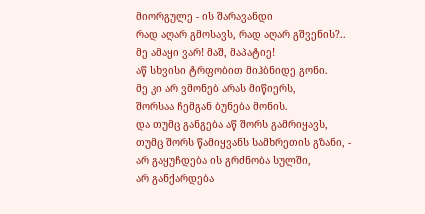მიორგულე - ის შარავანდი
რად აღარ გმოსავს, რად აღარ გშვენის?..
მე ამაყი ვარ! მაშ, მაპატიე!
აწ სხვისი ტრფობით მიჰბნიდე გონი.
მე კი არ ვმონებ არას მიწიერს,
შორსაა ჩემგან ბუნება მონის.
და თუმც განგება აწ შორს გამრიყავს,
თუმც შორს წამიყვანს სამხრეთის გზანი, -
არ გაყუჩდება ის გრძნობა სულში,
არ განქარდება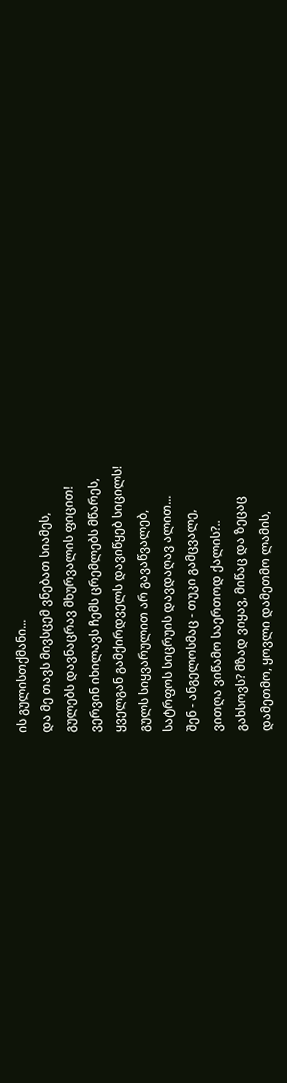ის გულისთქმანი...
და მე თავს მივსცემ ვნებათ სიამეს,
გულებს დავნაცრავ მხურვალის ფიცით!
ვერვინ იხილავს ჩემს ცრემლებს მწარეს,
ყველგან გამქირდველს დავიწყებ სიცილს!
გულს სიყვარულით არ გავაწვალებ,
სატრფოს სიცრუის დავდაღავ ალით...
შენ - ანგელოსმაც - თუკი გამცვალე,
ვითღა ვიწამო საერთოდ ქალის?..
გახსოვს? მზად ვიყავ, მიწაც და ზეცაც
დამეთმო, ყოვლი დამეთმო ლამის,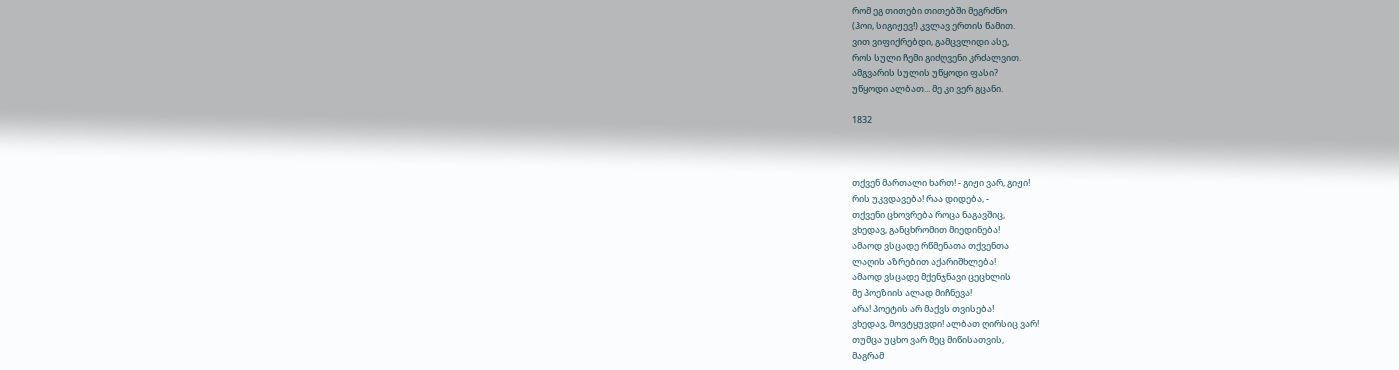რომ ეგ თითები თითებში მეგრძნო
(ჰოი, სიგიჟევ!) კვლავ ერთის წამით.
ვით ვიფიქრებდი, გამცვლიდი ასე,
როს სული ჩემი გიძღვენი კრძალვით.
ამგვარის სულის უწყოდი ფასი?
უწყოდი ალბათ... მე კი ვერ გცანი.

1832



თქვენ მართალი ხართ! - გიჟი ვარ, გიჟი!
რის უკვდავება! რაა დიდება, -
თქვენი ცხოვრება როცა ნაგავშიც,
ვხედავ, განცხრომით მიედინება!
ამაოდ ვსცადე რწმენათა თქვენთა
ლაღის აზრებით აქარიშხლება!
ამაოდ ვსცადე მქენჯნავი ცეცხლის
მე პოეზიის ალად მიჩნევა!
არა! პოეტის არ მაქვს თვისება!
ვხედავ, მოვტყუვდი! ალბათ ღირსიც ვარ!
თუმცა უცხო ვარ მეც მიწისათვის,
მაგრამ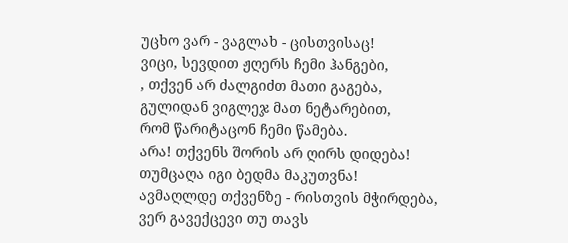უცხო ვარ - ვაგლახ - ცისთვისაც!
ვიცი, სევდით ჟღერს ჩემი ჰანგები,
, თქვენ არ ძალგიძთ მათი გაგება,
გულიდან ვიგლეჯ მათ ნეტარებით,
რომ წარიტაცონ ჩემი წამება.
არა! თქვენს შორის არ ღირს დიდება!
თუმცაღა იგი ბედმა მაკუთვნა!
ავმაღლდე თქვენზე - რისთვის მჭირდება,
ვერ გავექცევი თუ თავს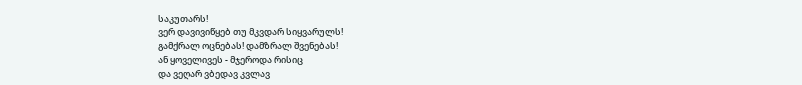საკუთარს!
ვერ დავივიწყებ თუ მკვდარ სიყვარულს!
გამქრალ ოცნებას! დამზრალ შვენებას!
ან ყოველივეს - მჯეროდა რისიც
და ვეღარ ვბედავ კვლავ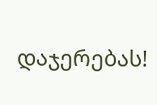დაჯერებას!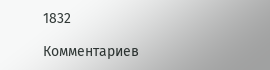1832

Комментариев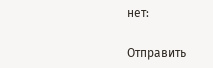нет:

Отправить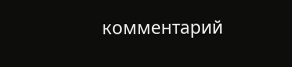комментарий